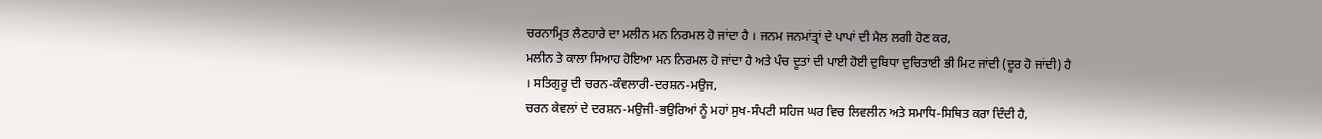ਚਰਨਾਮ੍ਰਿਤ ਲੈਣਹਾਰੇ ਦਾ ਮਲੀਨ ਮਨ ਨਿਰਮਲ ਹੋ ਜਾਂਦਾ ਹੈ । ਜਨਮ ਜਨਮਾਂਤ੍ਰਾਂ ਦੇ ਪਾਪਾਂ ਦੀ ਮੈਲ ਲਗੀ ਹੋਣ ਕਰ,
ਮਲੀਨ ਤੇ ਕਾਲਾ ਸਿਆਹ ਹੋਇਆ ਮਨ ਨਿਰਮਲ ਹੋ ਜਾਂਦਾ ਹੈ ਅਤੇ ਪੰਚ ਦੂਤਾਂ ਦੀ ਪਾਈ ਹੋਈ ਦੁਬਿਧਾ ਦੁਚਿਤਾਈ ਭੀ ਮਿਟ ਜਾਂਦੀ (ਦੂਰ ਹੋ ਜਾਂਦੀ) ਹੈ । ਸਤਿਗੁਰੂ ਦੀ ਚਰਨ-ਕੰਵਲਾਰੀ-ਦਰਸ਼ਨ-ਮਉਜ,
ਚਰਨ ਕੇਵਲਾਂ ਦੇ ਦਰਸ਼ਨ-ਮਉਜੀ-ਭਉਰਿਆਂ ਨੂੰ ਮਹਾਂ ਸੁਖ-ਸੰਪਟੀ ਸਹਿਜ ਘਰ ਵਿਚ ਲਿਵਲੀਨ ਅਤੇ ਸਮਾਧਿ-ਸਿਥਿਤ ਕਰਾ ਦਿੰਦੀ ਹੈ,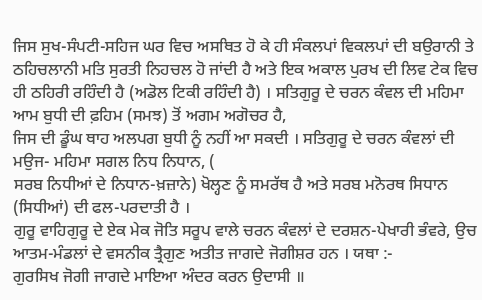ਜਿਸ ਸੁਖ-ਸੰਪਟੀ-ਸਹਿਜ ਘਰ ਵਿਚ ਅਸਥਿਤ ਹੋ ਕੇ ਹੀ ਸੰਕਲਪਾਂ ਵਿਕਲਪਾਂ ਦੀ ਬਉਰਾਨੀ ਤੇ ਠਹਿਚਲਾਨੀ ਮਤਿ ਸੁਰਤੀ ਨਿਹਚਲ ਹੋ ਜਾਂਦੀ ਹੈ ਅਤੇ ਇਕ ਅਕਾਲ ਪੁਰਖ ਦੀ ਲਿਵ ਟੇਕ ਵਿਚ ਹੀ ਠਹਿਰੀ ਰਹਿੰਦੀ ਹੈ (ਅਡੋਲ ਟਿਕੀ ਰਹਿੰਦੀ ਹੈ) । ਸਤਿਗੁਰੂ ਦੇ ਚਰਨ ਕੰਵਲ ਦੀ ਮਹਿਮਾ ਆਮ ਬੁਧੀ ਦੀ ਫ਼ਹਿਮ (ਸਮਝ) ਤੋਂ ਅਗਮ ਅਗੋਚਰ ਹੈ,
ਜਿਸ ਦੀ ਡੂੰਘ ਥਾਹ ਅਲਪਗ ਬੁਧੀ ਨੂੰ ਨਹੀਂ ਆ ਸਕਦੀ । ਸਤਿਗੁਰੂ ਦੇ ਚਰਨ ਕੰਵਲਾਂ ਦੀ ਮਉਜ- ਮਹਿਮਾ ਸਗਲ ਨਿਧ ਨਿਧਾਨ, (
ਸਰਬ ਨਿਧੀਆਂ ਦੇ ਨਿਧਾਨ-ਖ਼ਜ਼ਾਨੇ) ਖੋਲ੍ਹਣ ਨੂੰ ਸਮਰੱਥ ਹੈ ਅਤੇ ਸਰਬ ਮਨੋਰਥ ਸਿਧਾਨ (ਸਿਧੀਆਂ) ਦੀ ਫਲ-ਪਰਦਾਤੀ ਹੈ ।
ਗੁਰੂ ਵਾਹਿਗੁਰੂ ਦੇ ਏਕ ਮੇਕ ਜੋਤਿ ਸਰੂਪ ਵਾਲੇ ਚਰਨ ਕੰਵਲਾਂ ਦੇ ਦਰਸ਼ਨ-ਪੇਖਾਰੀ ਭੰਵਰੇ, ਉਚ ਆਤਮ-ਮੰਡਲਾਂ ਦੇ ਵਸਨੀਕ ਤ੍ਰੈਗੁਣ ਅਤੀਤ ਜਾਗਦੇ ਜੋਗੀਸ਼ਰ ਹਨ । ਯਥਾ :-
ਗੁਰਸਿਖ ਜੋਗੀ ਜਾਗਦੇ ਮਾਇਆ ਅੰਦਰ ਕਰਨ ਉਦਾਸੀ ॥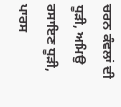ਚਰਨ ਕੰਵਲਾਂ ਦੀ ਧੂੜੀ, ਅਮਿਉ ਰਸਾਇਣ ਧੂੜੀ, ਪਾਰਸ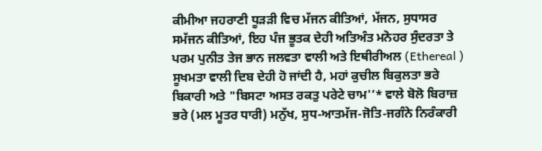ਕੀਮੀਆ ਜਹਰਾਣੀ ਧੂੜੜੀ ਵਿਚ ਮੱਜਨ ਕੀਤਿਆਂ, ਮੱਜਨ, ਸੁਧਾਸਰ ਸਮੱਜਨ ਕੀਤਿਆਂ, ਇਹ ਪੰਜ ਭੂਤਕ ਦੇਹੀ ਅਤਿਅੰਤ ਮਨੋਹਰ ਸੁੰਦਰਤਾ ਤੇ ਪਰਮ ਪੁਨੀਤ ਤੇਜ ਭਾਨ ਜਲਵਤਾ ਵਾਲੀ ਅਤੇ ਇਥੀਰੀਅਲ (Ethereal ) ਸੂਖਮਤਾ ਵਾਲੀ ਦਿਬ ਦੇਹੀ ਹੋ ਜਾਂਦੀ ਹੈ, ਮਹਾਂ ਕੁਚੀਲ ਬਿਕੁਲਤਾ ਭਰੇ ਬਿਕਾਰੀ ਅਤੇ "ਬਿਸਟਾ ਅਸਤ ਰਕਤੁ ਪਰੇਟੇ ਚਾਮ'’* ਵਾਲੇ ਬੋਲੋ ਬਿਰਾਜ਼ ਭਰੇ (ਮਲ ਮੂਤਰ ਧਾਰੀ) ਮਨੁੱਖ, ਸੁਧ-ਆਤਮੱਜ-ਜੋਤਿ-ਜਗੰਨੇ ਨਿਰੰਕਾਰੀ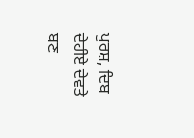ਪੁਰਸ਼, ਦਿਬ ਦੇਹੀਏ ਦੇਵਤੇ ਬਣ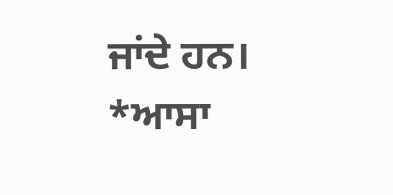ਜਾਂਦੇ ਹਨ।
*ਆਸਾ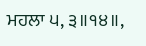ਮਹਲਾ ੫, ੩॥੧੪॥,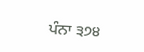ਪੰਨਾ ੩੭੪